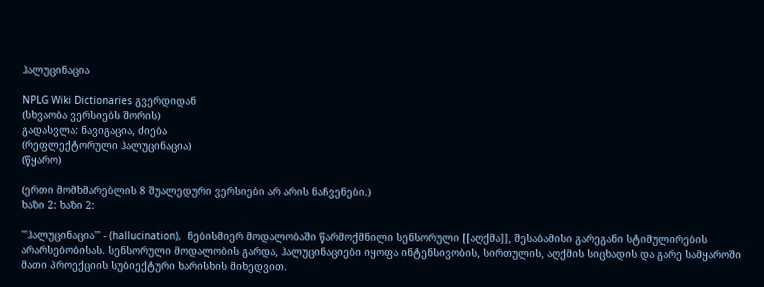ჰალუცინაცია

NPLG Wiki Dictionaries გვერდიდან
(სხვაობა ვერსიებს შორის)
გადასვლა: ნავიგაცია, ძიება
(რეფლექტორული ჰალუცინაცია)
(წყარო)

(ერთი მომხმარებლის 8 შუალედური ვერსიები არ არის ნაჩვენები.)
ხაზი 2: ხაზი 2:

'''ჰალუცინაცია''' - (hallucination),  ნებისმიერ მოდალობაში წარმოქმნილი სენსორული [[აღქმა]], შესაბამისი გარეგანი სტიმულირების არარსებობისას. სენსორული მოდალობის გარდა, ჰალუცინაციები იყოფა ინტენსივობის, სირთულის, აღქმის სიცხადის და გარე სამყაროში მათი პროექციის სუბიექტური ხარისხის მიხედვით.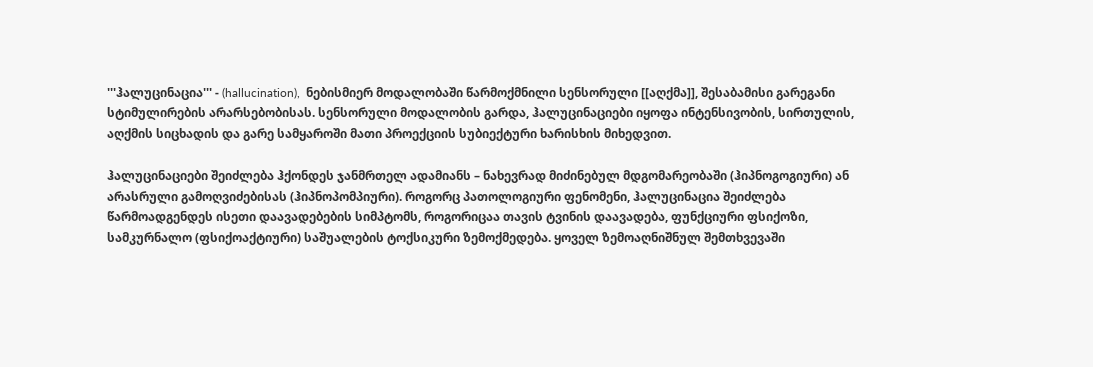'''ჰალუცინაცია''' - (hallucination),  ნებისმიერ მოდალობაში წარმოქმნილი სენსორული [[აღქმა]], შესაბამისი გარეგანი სტიმულირების არარსებობისას. სენსორული მოდალობის გარდა, ჰალუცინაციები იყოფა ინტენსივობის, სირთულის, აღქმის სიცხადის და გარე სამყაროში მათი პროექციის სუბიექტური ხარისხის მიხედვით.

ჰალუცინაციები შეიძლება ჰქონდეს ჯანმრთელ ადამიანს – ნახევრად მიძინებულ მდგომარეობაში (ჰიპნოგოგიური) ან არასრული გამოღვიძებისას (ჰიპნოპომპიური). როგორც პათოლოგიური ფენომენი, ჰალუცინაცია შეიძლება წარმოადგენდეს ისეთი დაავადებების სიმპტომს, როგორიცაა თავის ტვინის დაავადება, ფუნქციური ფსიქოზი, სამკურნალო (ფსიქოაქტიური) საშუალების ტოქსიკური ზემოქმედება. ყოველ ზემოაღნიშნულ შემთხვევაში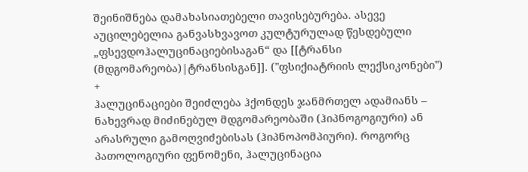შეინიშნება დამახასიათებელი თავისებურება. ასევე აუცილებელია განვასხვავოთ კულტურულად წესდებული „ფსევდოჰალუცინაციებისაგან“ და [[ტრანსი (მდგომარეობა)|ტრანსისგან]]. (''ფსიქიატრიის ლექსიკონები'')
+
ჰალუცინაციები შეიძლება ჰქონდეს ჯანმრთელ ადამიანს – ნახევრად მიძინებულ მდგომარეობაში (ჰიპნოგოგიური) ან არასრული გამოღვიძებისას (ჰიპნოპომპიური). როგორც პათოლოგიური ფენომენი, ჰალუცინაცია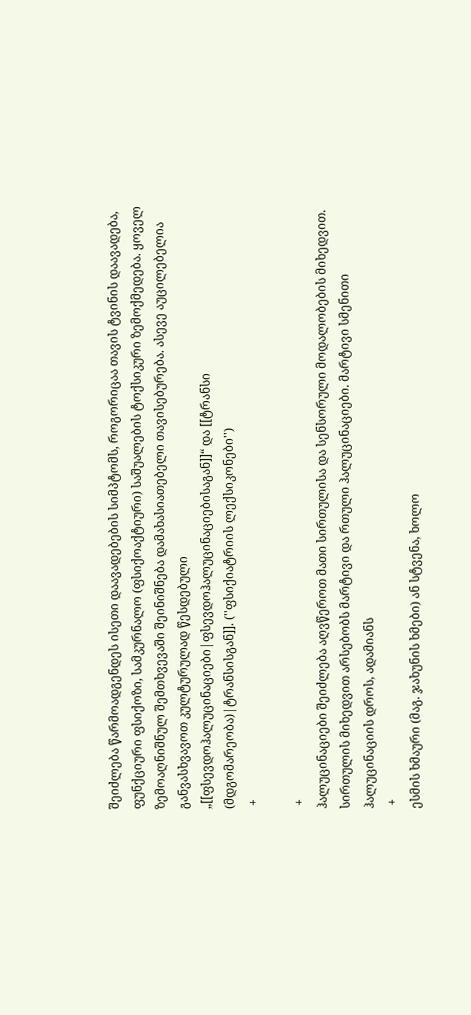შეიძლება წარმოადგენდეს ისეთი დაავადებების სიმპტომს, როგორიცაა თავის ტვინის დაავადება, ფუნქციური ფსიქოზი, სამკურნალო (ფსიქოაქტიური) საშუალების ტოქსიკური ზემოქმედება. ყოველ ზემოაღნიშნულ შემთხვევაში შეინიშნება დამახასიათებელი თავისებურება. ასევე აუცილებელია განვასხვავოთ კულტურულად წესდებული „[[ფსევდოჰალუცინაციები|ფსევდოჰალუცინაციებისაგან]]“ და [[ტრანსი (მდგომარეობა)|ტრანსისგან]]. (''ფსიქიატრიის ლექსიკონები'')
 +

 +
ჰალუცინაციები შეიძლება აღვწეროთ მათი სირთულისა და სენსორული მოდალობების მიხედვით. სირთულის მიხედვით არსებობს მარტივი და რთული ჰალუცინაციები. მარტივი სმენითი ჰალუცინაციის დროს, ადამიანს
 +
ესმის ხმაური (მაგ. ჯახუნის ხმები) ან სტვენა, ხოლო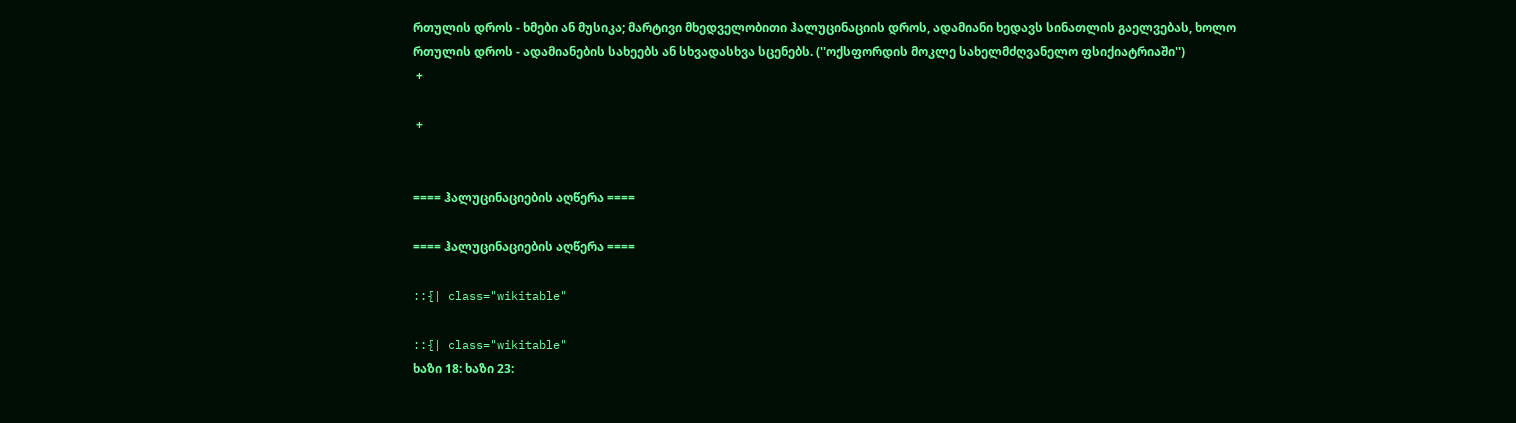რთულის დროს - ხმები ან მუსიკა; მარტივი მხედველობითი ჰალუცინაციის დროს, ადამიანი ხედავს სინათლის გაელვებას, ხოლო რთულის დროს - ადამიანების სახეებს ან სხვადასხვა სცენებს. (''ოქსფორდის მოკლე სახელმძღვანელო ფსიქიატრიაში'')
 +

 +


==== ჰალუცინაციების აღწერა ====

==== ჰალუცინაციების აღწერა ====

::{| class="wikitable"

::{| class="wikitable"
ხაზი 18: ხაზი 23: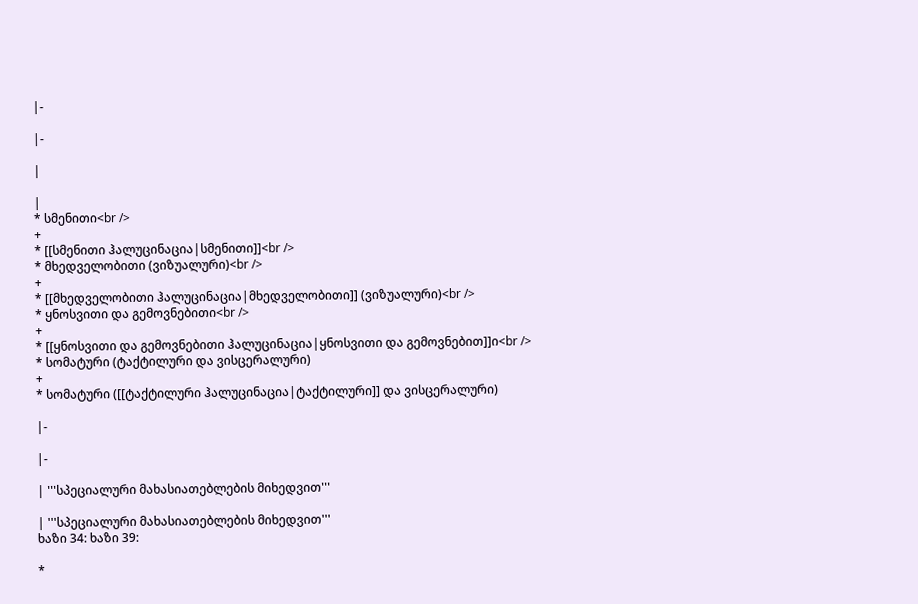|-

|-

|

|
* სმენითი<br />
+
* [[სმენითი ჰალუცინაცია|სმენითი]]<br />
* მხედველობითი (ვიზუალური)<br />
+
* [[მხედველობითი ჰალუცინაცია|მხედველობითი]] (ვიზუალური)<br />
* ყნოსვითი და გემოვნებითი<br />
+
* [[ყნოსვითი და გემოვნებითი ჰალუცინაცია|ყნოსვითი და გემოვნებით]]ი<br />
* სომატური (ტაქტილური და ვისცერალური)
+
* სომატური ([[ტაქტილური ჰალუცინაცია|ტაქტილური]] და ვისცერალური)

|-

|-

| '''სპეციალური მახასიათებლების მიხედვით'''

| '''სპეციალური მახასიათებლების მიხედვით'''
ხაზი 34: ხაზი 39:

*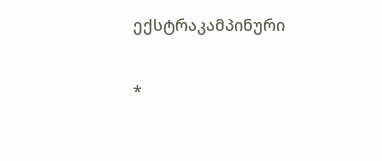ექსტრაკამპინური

*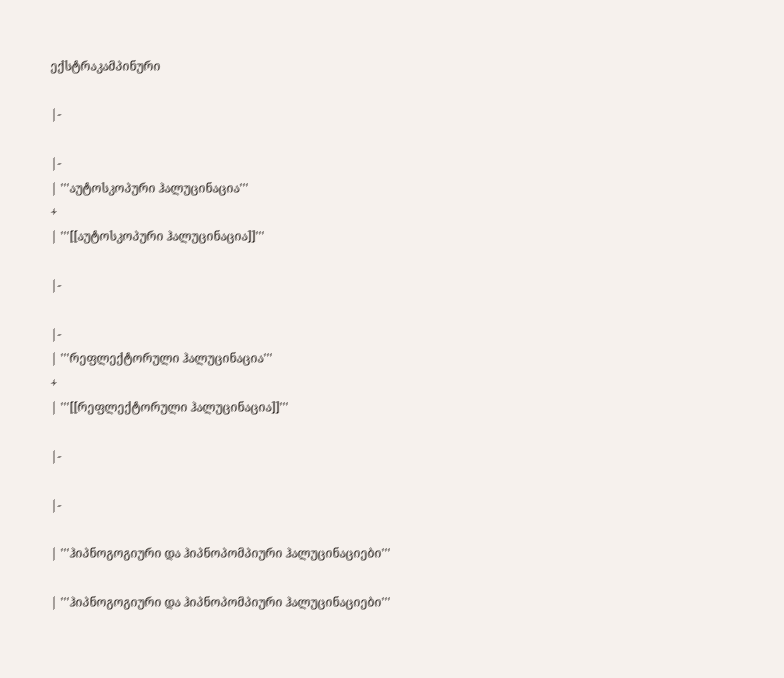ექსტრაკამპინური

|-

|-
| '''აუტოსკოპური ჰალუცინაცია'''
+
| '''[[აუტოსკოპური ჰალუცინაცია]]'''

|-

|-
| '''რეფლექტორული ჰალუცინაცია'''
+
| '''[[რეფლექტორული ჰალუცინაცია]]'''

|-

|-

| '''ჰიპნოგოგიური და ჰიპნოპომპიური ჰალუცინაციები'''

| '''ჰიპნოგოგიური და ჰიპნოპომპიური ჰალუცინაციები'''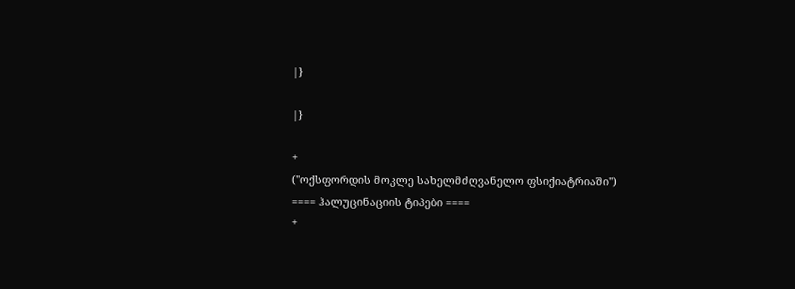|}

|}

+
(''ოქსფორდის მოკლე სახელმძღვანელო ფსიქიატრიაში'')
==== ჰალუცინაციის ტიპები ====
+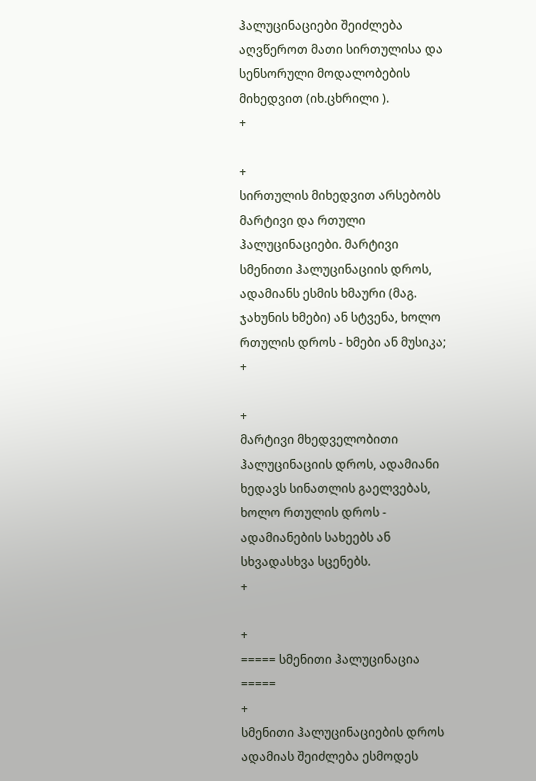ჰალუცინაციები შეიძლება აღვწეროთ მათი სირთულისა და სენსორული მოდალობების მიხედვით (იხ.ცხრილი ).
+

+
სირთულის მიხედვით არსებობს მარტივი და რთული ჰალუცინაციები. მარტივი სმენითი ჰალუცინაციის დროს, ადამიანს ესმის ხმაური (მაგ. ჯახუნის ხმები) ან სტვენა, ხოლო რთულის დროს - ხმები ან მუსიკა;
+

+
მარტივი მხედველობითი ჰალუცინაციის დროს, ადამიანი ხედავს სინათლის გაელვებას, ხოლო რთულის დროს - ადამიანების სახეებს ან სხვადასხვა სცენებს.
+

+
===== სმენითი ჰალუცინაცია =====
+
სმენითი ჰალუცინაციების დროს ადამიას შეიძლება ესმოდეს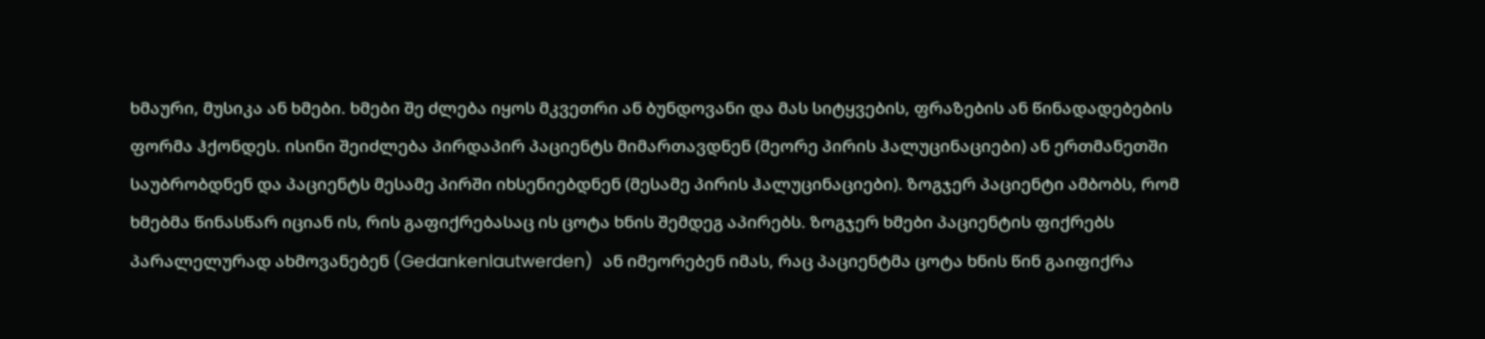ხმაური, მუსიკა ან ხმები. ხმები შე ძლება იყოს მკვეთრი ან ბუნდოვანი და მას სიტყვების, ფრაზების ან წინადადებების ფორმა ჰქონდეს. ისინი შეიძლება პირდაპირ პაციენტს მიმართავდნენ (მეორე პირის ჰალუცინაციები) ან ერთმანეთში საუბრობდნენ და პაციენტს მესამე პირში იხსენიებდნენ (მესამე პირის ჰალუცინაციები). ზოგჯერ პაციენტი ამბობს, რომ ხმებმა წინასწარ იციან ის, რის გაფიქრებასაც ის ცოტა ხნის შემდეგ აპირებს. ზოგჯერ ხმები პაციენტის ფიქრებს პარალელურად ახმოვანებენ (Gedankenlautwerden)  ან იმეორებენ იმას, რაც პაციენტმა ცოტა ხნის წინ გაიფიქრა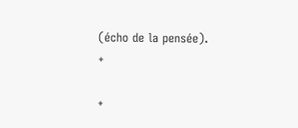(écho de la pensée).
+

+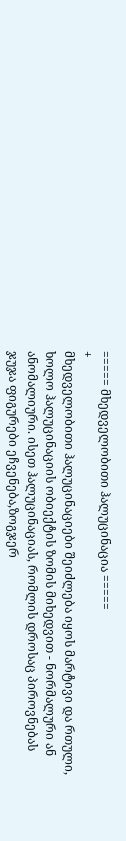===== მხედველობითი ჰალუცინაცია =====
+
მხედველობითი ჰალუცინაციები შეიძლება იყოს მარტივი და რთული, ხოლო ჰალუცინაციის ობიექტის ზომის მიხედვით - ნორმალური ან ანომალიური. ისეთ ჰალუცინაციას, რომლის დროსაც პიროვნებას ჯუჯა ფიგურები ეჩვენება,ზოგჯერ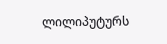ლილიპუტურს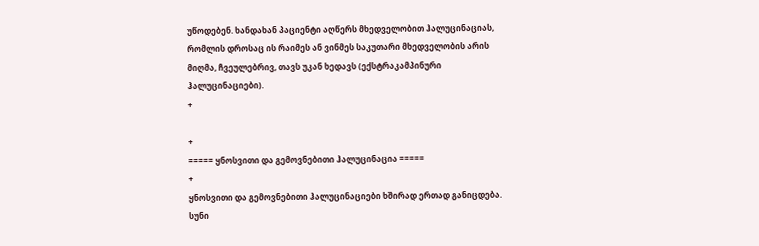უწოდებენ. ხანდახან პაციენტი აღწერს მხედველობით ჰალუცინაციას, რომლის დროსაც ის რაიმეს ან ვინმეს საკუთარი მხედველობის არის მიღმა, ჩვეულებრივ, თავს უკან ხედავს (ექსტრაკამპინური ჰალუცინაციები).
+

+
===== ყნოსვითი და გემოვნებითი ჰალუცინაცია =====
+
ყნოსვითი და გემოვნებითი ჰალუცინაციები ხშირად ერთად განიცდება. სუნი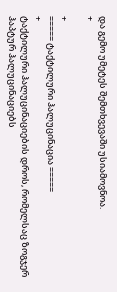და გემო უმეტეს შემთხვევაში უსიამოვნოა.
+

+
===== ტაქტილური ჰალუცინაცია =====
+
ტაქტილური ჰალუცინაციების დროს, რომელსაც ზოგჯერ ჰაპტურ ჰალუცინაციებს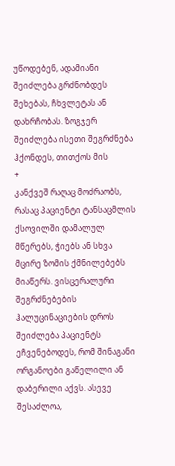უწოდებენ, ადამიანი შეიძლება გრძნობდეს შეხებას, ჩხვლეტას ან დახრჩობას. ზოგჯერ შეიძლება ისეთი შეგრძნება ჰქონდეს, თითქოს მის
+
კანქვეშ რაღაც მოძრაობს, რასაც პაციენტი ტანსაცმლის ქსოვილში დამალულ მწერებს, ჭიებს ან სხვა მცირე ზომის ქმნილებებს მიაწერს. ვისცერალური შეგრძნებების ჰალუცინაციების დროს შეიძლება პაციენტს ეჩვენებოდეს, რომ შინაგანი ორგანოები გაწელილი ან დაბერილი აქვს. ასევე შესაძლოა,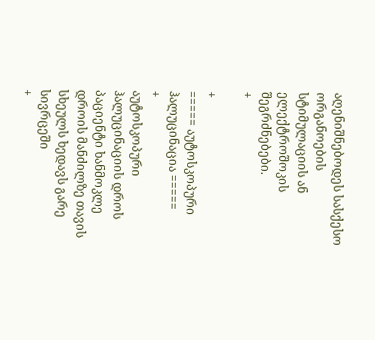აღენიშნებოდეს სასქესო ორგანოების სტიმულაციის ან ელექტროშოკის შეგრძნებები.
+

+
===== აუტოსკოპური ჰალუცინაცია =====
+
აუტოსკოპური ჰალუცინაციის დროს პაციენტი ხანმოკლე დროის მანძილზე თავის სხეულს ხედავს გარე სივრცეში
+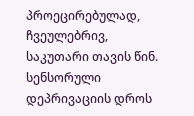პროეცირებულად, ჩვეულებრივ, საკუთარი თავის წინ. სენსორული დეპრივაციის დროს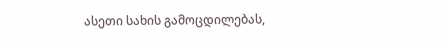ასეთი სახის გამოცდილებას,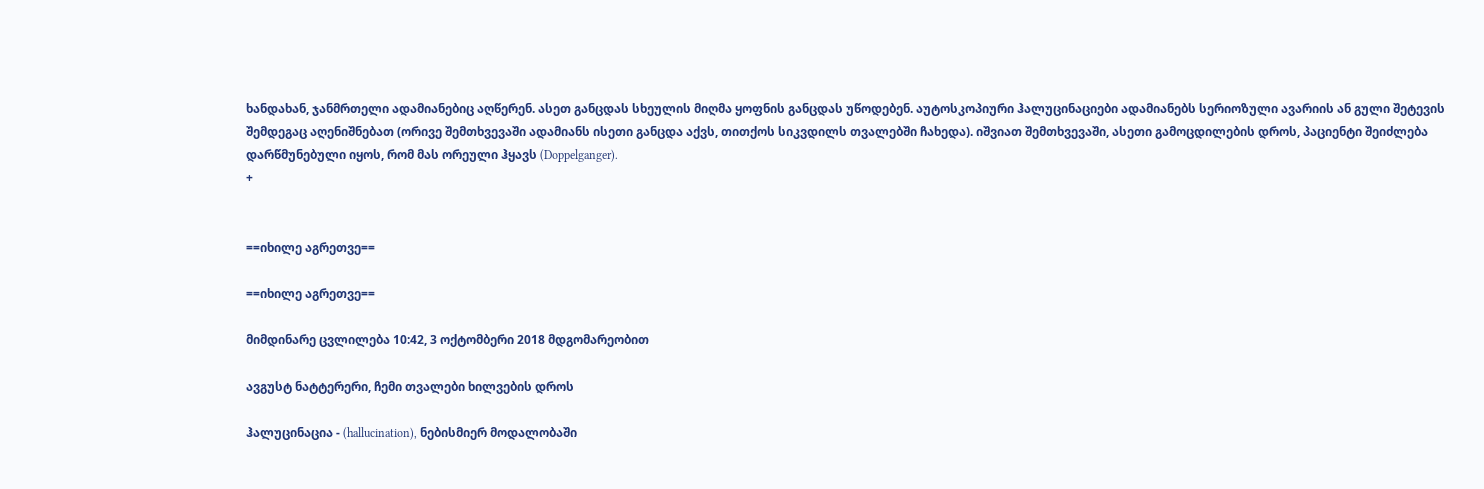ხანდახან, ჯანმრთელი ადამიანებიც აღწერენ. ასეთ განცდას სხეულის მიღმა ყოფნის განცდას უწოდებენ. აუტოსკოპიური ჰალუცინაციები ადამიანებს სერიოზული ავარიის ან გული შეტევის შემდეგაც აღენიშნებათ (ორივე შემთხვევაში ადამიანს ისეთი განცდა აქვს, თითქოს სიკვდილს თვალებში ჩახედა). იშვიათ შემთხვევაში, ასეთი გამოცდილების დროს, პაციენტი შეიძლება დარწმუნებული იყოს, რომ მას ორეული ჰყავს (Doppelganger).
+


==იხილე აგრეთვე==

==იხილე აგრეთვე==

მიმდინარე ცვლილება 10:42, 3 ოქტომბერი 2018 მდგომარეობით

ავგუსტ ნატტერერი, ჩემი თვალები ხილვების დროს

ჰალუცინაცია - (hallucination), ნებისმიერ მოდალობაში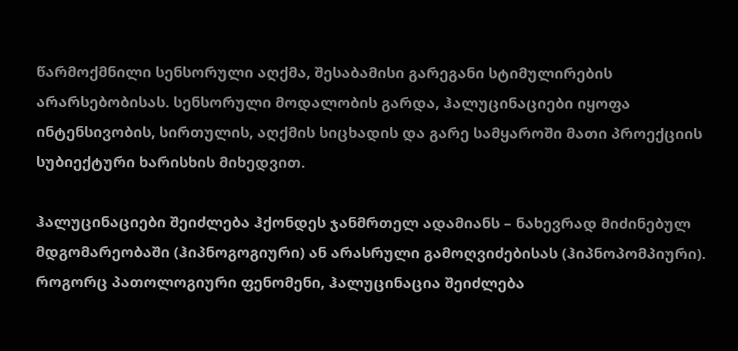წარმოქმნილი სენსორული აღქმა, შესაბამისი გარეგანი სტიმულირების არარსებობისას. სენსორული მოდალობის გარდა, ჰალუცინაციები იყოფა ინტენსივობის, სირთულის, აღქმის სიცხადის და გარე სამყაროში მათი პროექციის სუბიექტური ხარისხის მიხედვით.

ჰალუცინაციები შეიძლება ჰქონდეს ჯანმრთელ ადამიანს – ნახევრად მიძინებულ მდგომარეობაში (ჰიპნოგოგიური) ან არასრული გამოღვიძებისას (ჰიპნოპომპიური). როგორც პათოლოგიური ფენომენი, ჰალუცინაცია შეიძლება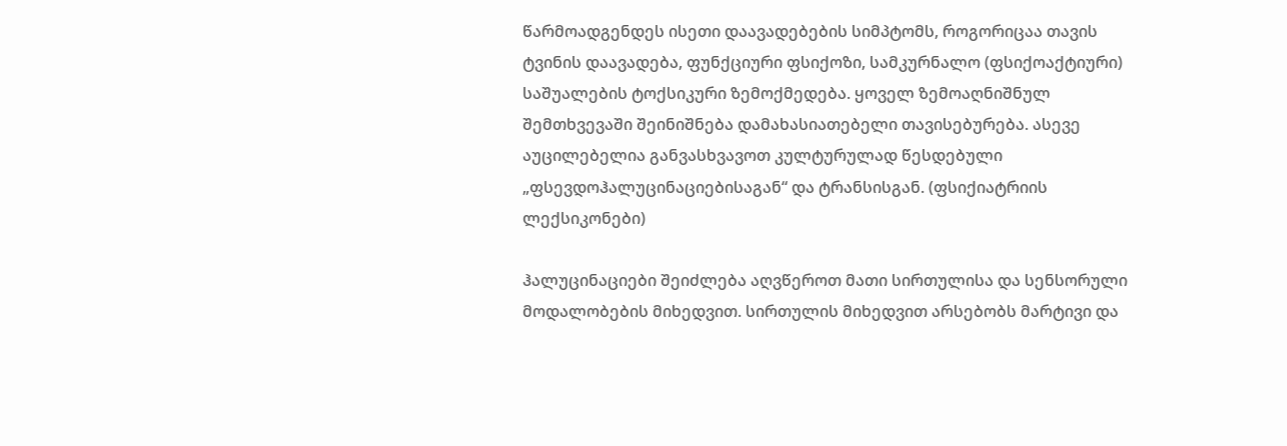წარმოადგენდეს ისეთი დაავადებების სიმპტომს, როგორიცაა თავის ტვინის დაავადება, ფუნქციური ფსიქოზი, სამკურნალო (ფსიქოაქტიური) საშუალების ტოქსიკური ზემოქმედება. ყოველ ზემოაღნიშნულ შემთხვევაში შეინიშნება დამახასიათებელი თავისებურება. ასევე აუცილებელია განვასხვავოთ კულტურულად წესდებული „ფსევდოჰალუცინაციებისაგან“ და ტრანსისგან. (ფსიქიატრიის ლექსიკონები)

ჰალუცინაციები შეიძლება აღვწეროთ მათი სირთულისა და სენსორული მოდალობების მიხედვით. სირთულის მიხედვით არსებობს მარტივი და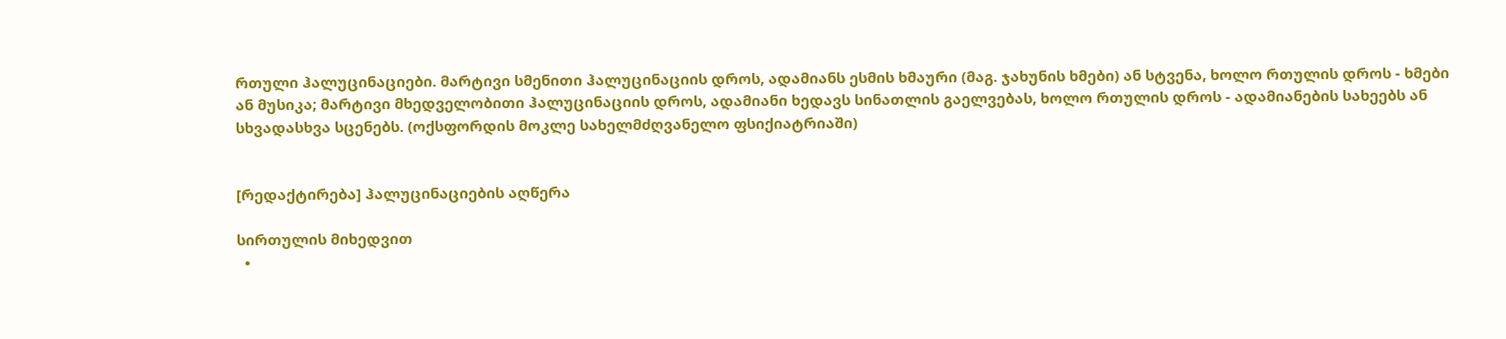რთული ჰალუცინაციები. მარტივი სმენითი ჰალუცინაციის დროს, ადამიანს ესმის ხმაური (მაგ. ჯახუნის ხმები) ან სტვენა, ხოლო რთულის დროს - ხმები ან მუსიკა; მარტივი მხედველობითი ჰალუცინაციის დროს, ადამიანი ხედავს სინათლის გაელვებას, ხოლო რთულის დროს - ადამიანების სახეებს ან სხვადასხვა სცენებს. (ოქსფორდის მოკლე სახელმძღვანელო ფსიქიატრიაში)


[რედაქტირება] ჰალუცინაციების აღწერა

სირთულის მიხედვით
  •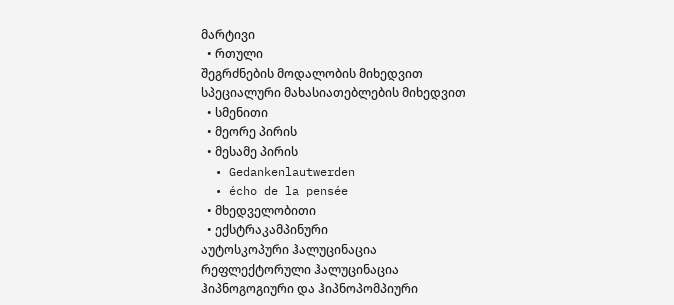მარტივი
  • რთული
შეგრძნების მოდალობის მიხედვით
სპეციალური მახასიათებლების მიხედვით
  • სმენითი
  • მეორე პირის
  • მესამე პირის
  • Gedankenlautwerden
  • écho de la pensée
  • მხედველობითი
  • ექსტრაკამპინური
აუტოსკოპური ჰალუცინაცია
რეფლექტორული ჰალუცინაცია
ჰიპნოგოგიური და ჰიპნოპომპიური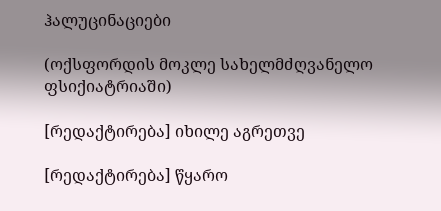ჰალუცინაციები

(ოქსფორდის მოკლე სახელმძღვანელო ფსიქიატრიაში)

[რედაქტირება] იხილე აგრეთვე

[რედაქტირება] წყარო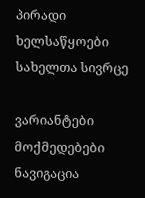პირადი ხელსაწყოები
სახელთა სივრცე

ვარიანტები
მოქმედებები
ნავიგაცია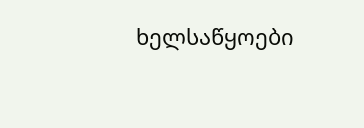ხელსაწყოები